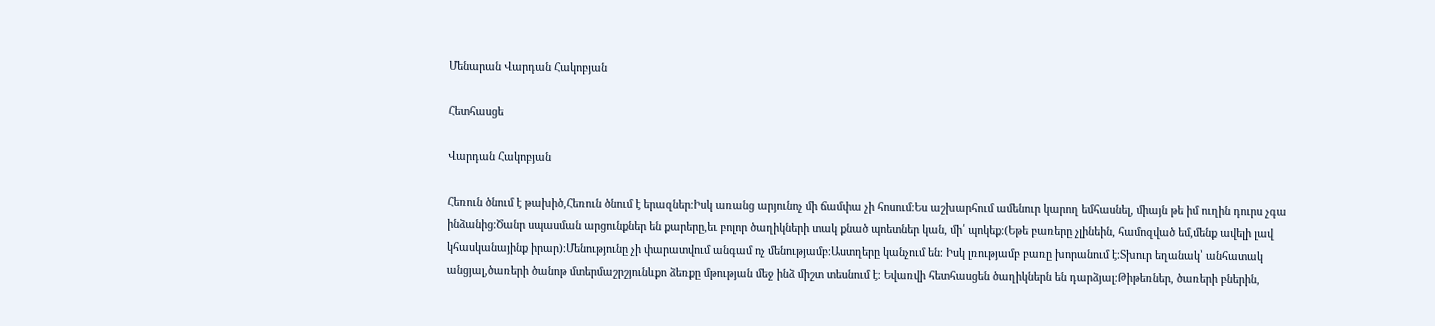Մենարան Վարդան Հակոբյան

Հետհասցե

Վարդան Հակոբյան

Հեռուն ծնում է թախիծ,Հեռուն ծնում է երազներ։Իսկ առանց արյունոչ մի ճամփա չի հոսում։Ես աշխարհում ամենուր կարող եմհասնել, միայն թե իմ ուղին դուրս չգա ինձանից։Ծանր սպասման արցունքներ են քարերը,եւ բոլոր ծաղիկների տակ քնած պոետներ կան, մի՛ պոկեք։(Եթե բառերը չլինեին, համոզված եմ,մենք ավելի լավ կհասկանայինք իրար)։Մենությունը չի փարատվում անգամ ոչ մենությամբ։Աստղերը կանչում են։ Իսկ լռությամբ բառը խորանում է։Տխուր եղանակ՝ անհատակ անցյալ,ծառերի ծանոթ մտերմաշրշյունևքո ձեռքը մթության մեջ ինձ միշտ տեսնում է։ Եվառվի հետհասցեն ծաղիկներն են դարձյալ։Թիթեռներ, ծառերի բներին,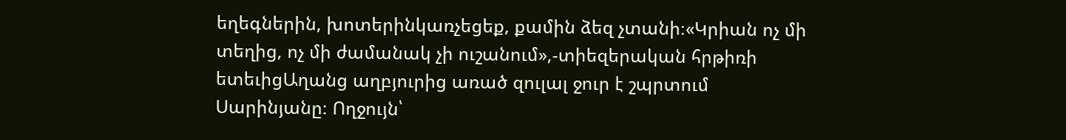եղեգներին, խոտերինկառչեցեք, քամին ձեզ չտանի։«Կրիան ոչ մի տեղից, ոչ մի ժամանակ չի ուշանում»,-տիեզերական հրթիռի ետեւիցԱղանց աղբյուրից առած զուլալ ջուր է շպրտում Սարինյանը։ Ողջույն՝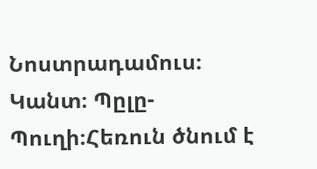Նոստրադամուս։ Կանտ։ Պըլը-Պուղի։Հեռուն ծնում է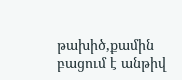թախիծ,քամին բացում է անթիվ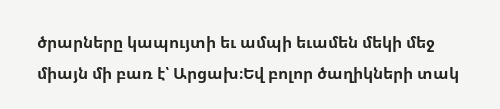ծրարները կապույտի եւ ամպի եւամեն մեկի մեջ միայն մի բառ է՝ Արցախ։Եվ բոլոր ծաղիկների տակ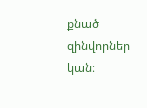քնած զինվորներ կան։